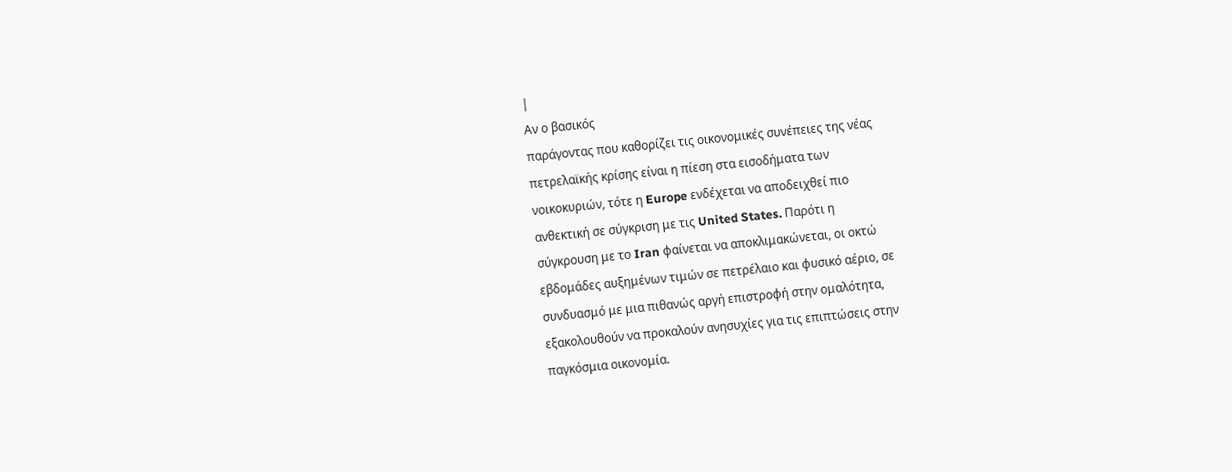|
Αν ο βασικός
παράγοντας που καθορίζει τις οικονομικές συνέπειες της νέας
πετρελαϊκής κρίσης είναι η πίεση στα εισοδήματα των
νοικοκυριών, τότε η Europe ενδέχεται να αποδειχθεί πιο
ανθεκτική σε σύγκριση με τις United States. Παρότι η
σύγκρουση με το Iran φαίνεται να αποκλιμακώνεται, οι οκτώ
εβδομάδες αυξημένων τιμών σε πετρέλαιο και φυσικό αέριο, σε
συνδυασμό με μια πιθανώς αργή επιστροφή στην ομαλότητα,
εξακολουθούν να προκαλούν ανησυχίες για τις επιπτώσεις στην
παγκόσμια οικονομία.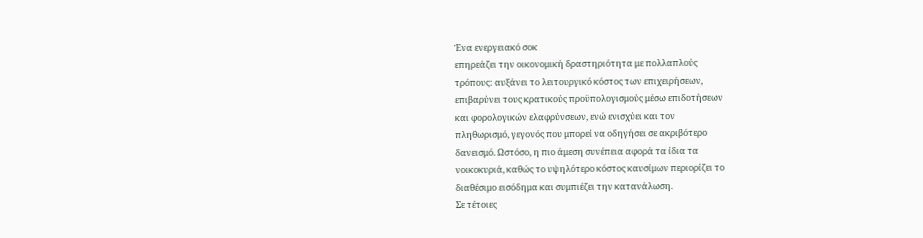Ένα ενεργειακό σοκ
επηρεάζει την οικονομική δραστηριότητα με πολλαπλούς
τρόπους: αυξάνει το λειτουργικό κόστος των επιχειρήσεων,
επιβαρύνει τους κρατικούς προϋπολογισμούς μέσω επιδοτήσεων
και φορολογικών ελαφρύνσεων, ενώ ενισχύει και τον
πληθωρισμό, γεγονός που μπορεί να οδηγήσει σε ακριβότερο
δανεισμό. Ωστόσο, η πιο άμεση συνέπεια αφορά τα ίδια τα
νοικοκυριά, καθώς το υψηλότερο κόστος καυσίμων περιορίζει το
διαθέσιμο εισόδημα και συμπιέζει την κατανάλωση.
Σε τέτοιες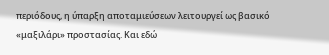περιόδους, η ύπαρξη αποταμιεύσεων λειτουργεί ως βασικό
«μαξιλάρι» προστασίας. Και εδώ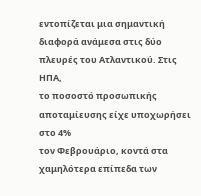εντοπίζεται μια σημαντική
διαφορά ανάμεσα στις δύο πλευρές του Ατλαντικού. Στις ΗΠΑ,
το ποσοστό προσωπικής αποταμίευσης είχε υποχωρήσει στο 4%
τον Φεβρουάριο, κοντά στα χαμηλότερα επίπεδα των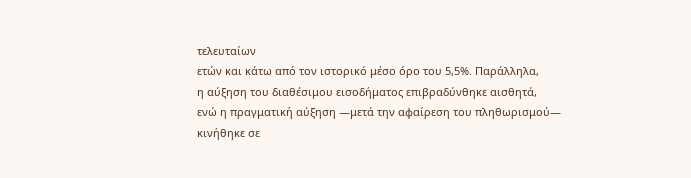τελευταίων
ετών και κάτω από τον ιστορικό μέσο όρο του 5,5%. Παράλληλα,
η αύξηση του διαθέσιμου εισοδήματος επιβραδύνθηκε αισθητά,
ενώ η πραγματική αύξηση —μετά την αφαίρεση του πληθωρισμού—
κινήθηκε σε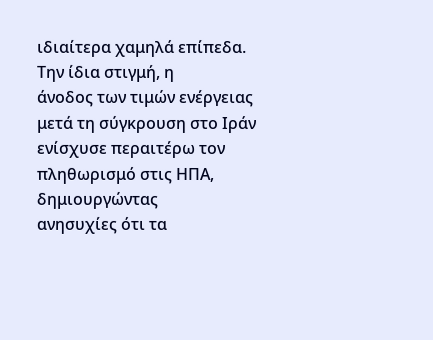ιδιαίτερα χαμηλά επίπεδα.
Την ίδια στιγμή, η
άνοδος των τιμών ενέργειας μετά τη σύγκρουση στο Ιράν
ενίσχυσε περαιτέρω τον πληθωρισμό στις ΗΠΑ, δημιουργώντας
ανησυχίες ότι τα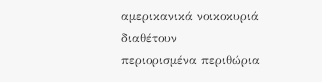αμερικανικά νοικοκυριά διαθέτουν
περιορισμένα περιθώρια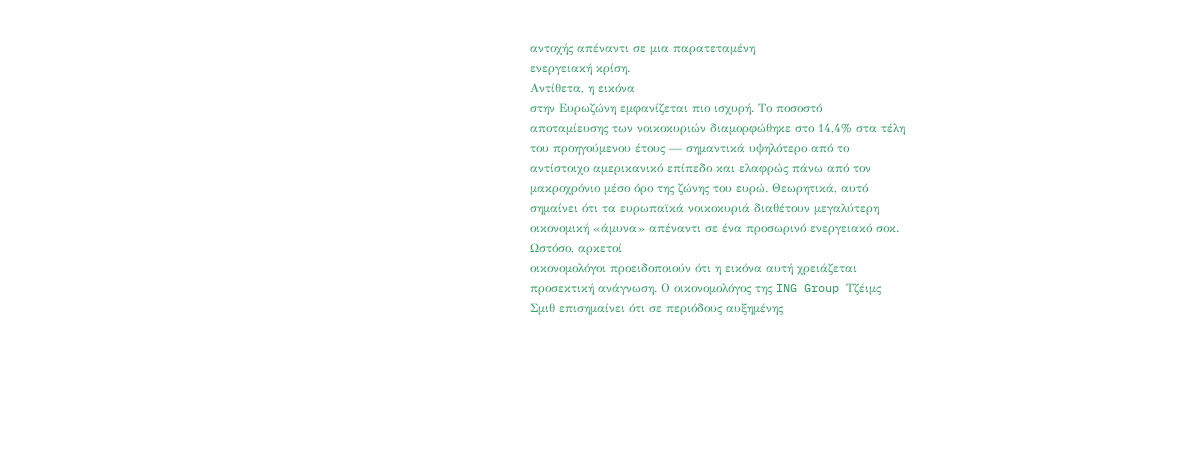αντοχής απέναντι σε μια παρατεταμένη
ενεργειακή κρίση.
Αντίθετα, η εικόνα
στην Ευρωζώνη εμφανίζεται πιο ισχυρή. Το ποσοστό
αποταμίευσης των νοικοκυριών διαμορφώθηκε στο 14,4% στα τέλη
του προηγούμενου έτους — σημαντικά υψηλότερο από το
αντίστοιχο αμερικανικό επίπεδο και ελαφρώς πάνω από τον
μακροχρόνιο μέσο όρο της ζώνης του ευρώ. Θεωρητικά, αυτό
σημαίνει ότι τα ευρωπαϊκά νοικοκυριά διαθέτουν μεγαλύτερη
οικονομική «άμυνα» απέναντι σε ένα προσωρινό ενεργειακό σοκ.
Ωστόσο, αρκετοί
οικονομολόγοι προειδοποιούν ότι η εικόνα αυτή χρειάζεται
προσεκτική ανάγνωση. Ο οικονομολόγος της ING Group Τζέιμς
Σμιθ επισημαίνει ότι σε περιόδους αυξημένης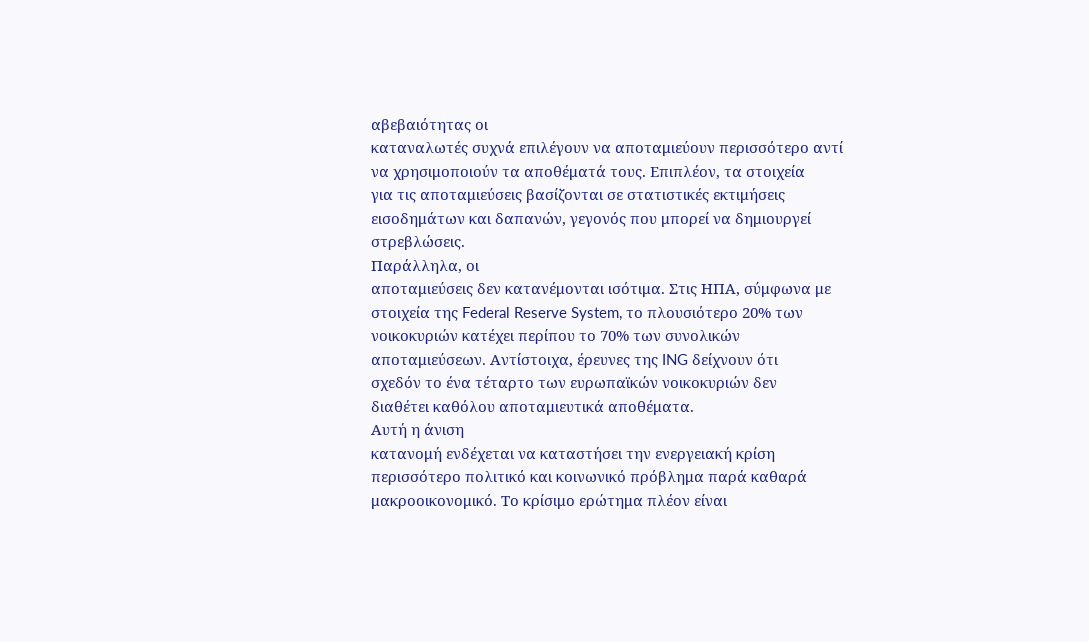αβεβαιότητας οι
καταναλωτές συχνά επιλέγουν να αποταμιεύουν περισσότερο αντί
να χρησιμοποιούν τα αποθέματά τους. Επιπλέον, τα στοιχεία
για τις αποταμιεύσεις βασίζονται σε στατιστικές εκτιμήσεις
εισοδημάτων και δαπανών, γεγονός που μπορεί να δημιουργεί
στρεβλώσεις.
Παράλληλα, οι
αποταμιεύσεις δεν κατανέμονται ισότιμα. Στις ΗΠΑ, σύμφωνα με
στοιχεία της Federal Reserve System, το πλουσιότερο 20% των
νοικοκυριών κατέχει περίπου το 70% των συνολικών
αποταμιεύσεων. Αντίστοιχα, έρευνες της ING δείχνουν ότι
σχεδόν το ένα τέταρτο των ευρωπαϊκών νοικοκυριών δεν
διαθέτει καθόλου αποταμιευτικά αποθέματα.
Αυτή η άνιση
κατανομή ενδέχεται να καταστήσει την ενεργειακή κρίση
περισσότερο πολιτικό και κοινωνικό πρόβλημα παρά καθαρά
μακροοικονομικό. Το κρίσιμο ερώτημα πλέον είναι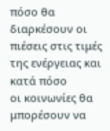πόσο θα
διαρκέσουν οι πιέσεις στις τιμές της ενέργειας και κατά πόσο
οι κοινωνίες θα μπορέσουν να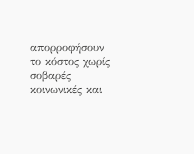απορροφήσουν το κόστος χωρίς
σοβαρές κοινωνικές και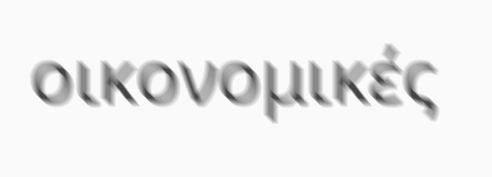οικονομικές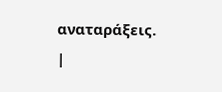αναταράξεις.
|